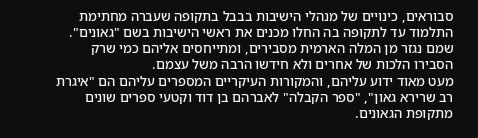סבוראים, כינויים של מנהלי הישיבות בבבל בתקופה שעברה מחתימת התלמוד עד לתקופה בה החלו מכנים את ראשי הישיבות בשם "גאונים". שמם נגזר מן המלה הארמית מסבירים, ומתייחסים אליהם כמי שרק הסבירו הלכות של אחרים ולא חידשו הרבה משל עצמם.
מעט מאוד ידוע עליהם, והמקורות העיקריים המספרים עליהם הם "איגרת רב שרירא גאון", "ספר הקבלה" לאברהם בן דוד וקטעי ספרים שונים מתקופת הגאונים.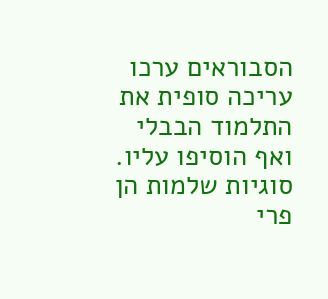הסבוראים ערכו עריכה סופית את התלמוד הבבלי ואף הוסיפו עליו. סוגיות שלמות הן פרי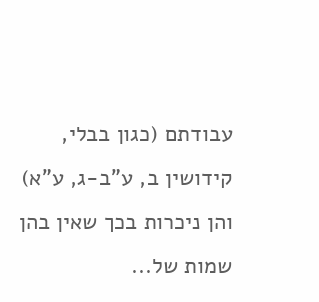עבודתם (כגון בבלי, קידושין ב, ע"ב-ג, ע"א) והן ניכרות בכך שאין בהן שמות של...